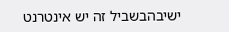ישיבהבשביל זה יש אינטרנט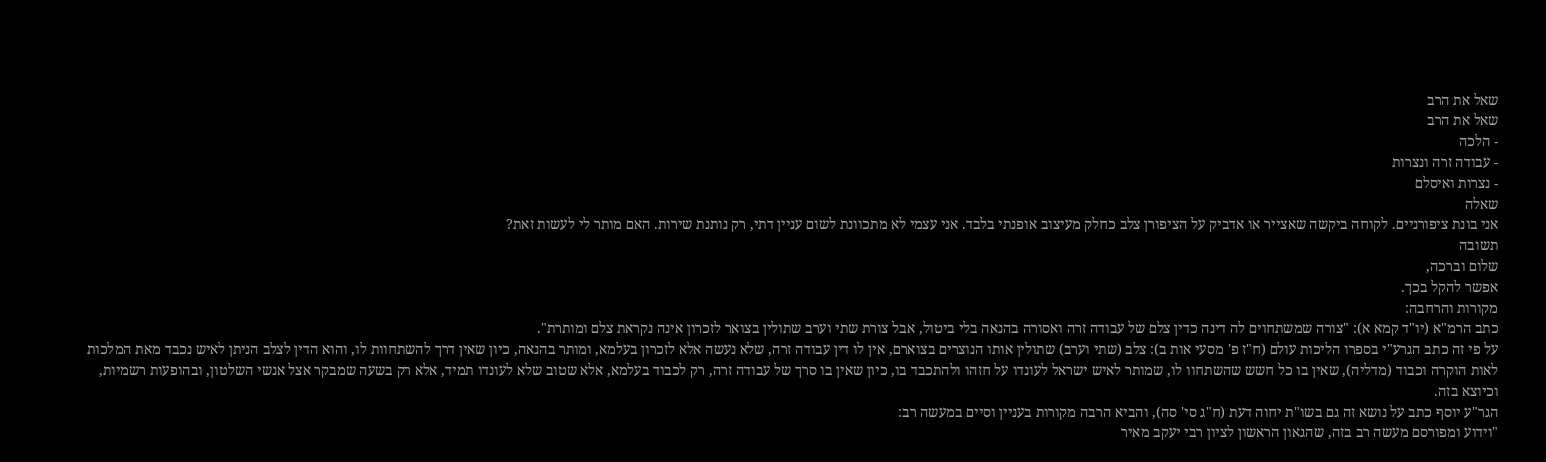שאל את הרב
שאל את הרב
- הלכה
- עבודה זרה ונצרות
- נצרות ואיסלם
שאלה
אני בונת ציפורניים. לקוחה ביקשה שאצייר או אדביק על הציפורן צלב כחלק מעיצוב אופנתי בלבד. אני עצמי לא מתכוונת לשום עניין דתי, רק נותנת שירות. האם מותר לי לעשות זאת?
תשובה
שלום וברכה,
אפשר להקל בכך.
מקורות והרחבה:
כתב הרמ"א (יו"ד קמא א): "צורה שמשתחוים לה דינה כדין צלם של עבודה זרה ואסורה בהנאה בלי ביטול, אבל צורת שתי וערב שתולין בצואר לזכרון אינה נקראת צלם ומותרת".
על פי זה כתב הגרע"י בספרו הליכות עולם (ח"ז פ' מסעי אות ב): צלב (שתי וערב) שתולין אותו הנוצרים בצוארם, אין לו דין עבודה זרה, שלא נעשה אלא לזכרון בעלמא, ומותר בהנאה, כיון שאין דרך להשתחוות לו, והוא הדין לצלב הניתן לאיש נכבד מאת המלכות לאות הוקרה וכבוד (מדליה), שאין בו כל חשש שהשתחוו לו, שמותר לאיש ישראל לעונדו על חזהו ולהתכבד בו, כיון שאין בו סרך של עבודה זרה, רק לכבוד בעלמא, אלא שטוב שלא לעונדו תמיד, אלא רק בשעה שמבקר אצל אנשי השלטון, ובהופעות רשמיות, וכיוצא בזה.
הגר"ע יוסף כתב על נושא זה גם בשו"ת יחוה דעת (ח"ג סי' סה), והביא הרבה מקורות בעניין וסיים במעשה רב:
"וידוע ומפורסם מעשה רב בזה, שהגאון הראשון לציון רבי יעקב מאיר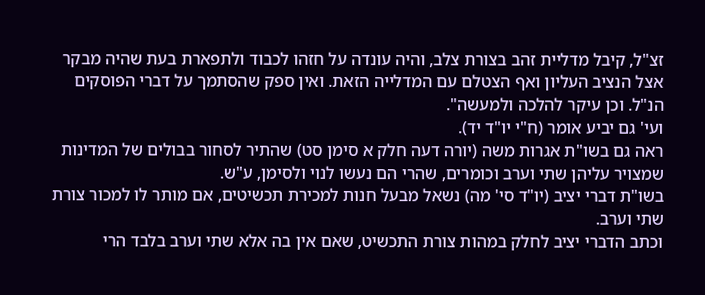זצ"ל, קיבל מדליית זהב בצורת צלב, והיה עונדה על חזהו לכבוד ולתפארת בעת שהיה מבקר אצל הנציב העליון ואף הצטלם עם המדלייה הזאת. ואין ספק שהסתמך על דברי הפוסקים הנ"ל. וכן עיקר להלכה ולמעשה".
ועי' גם יביע אומר (ח"י יו"ד יד).
ראה גם בשו"ת אגרות משה (יורה דעה חלק א סימן סט) שהתיר לסחור בבולים של המדינות שמצויר עליהן שתי וערב וכומרים, שהרי הם נעשו לנוי ולסימן, ע"ש.
בשו"ת דברי יציב (יו"ד סי' מה) נשאל מבעל חנות למכירת תכשיטים, אם מותר לו למכור צורת שתי וערב.
וכתב הדברי יציב לחלק במהות צורת התכשיט, שאם אין בה אלא שתי וערב בלבד הרי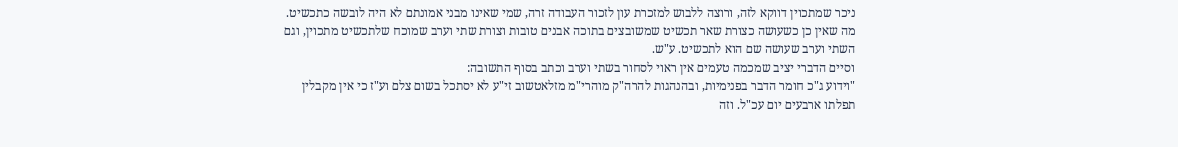ניכר שמתכוין דווקא לזה, ורוצה ללבוש למזכרת עון לזכור העבודה זרה, שמי שאינו מבני אמונתם לא היה לובשה כתכשיט. מה שאין כן כשעושה כצורת שאר תכשיט שמשובצים בתוכה אבנים טובות וצורת שתי וערב שמוכח שלתכשיט מתכוין, וגם השתי וערב שעושה שם הוא לתכשיט. ע"ש.
וסיים הדברי יציב שמכמה טעמים אין ראוי לסחור בשתי וערב וכתב בסוף התשובה:
"וידוע ג"כ חומר הדבר בפנימיות, ובהנהגות להרה"ק מוהרי"מ מזלאטשוב זי"ע לא יסתכל בשום צלם וע"ז כי אין מקבלין תפלתו ארבעים יום עכ"ל. וזה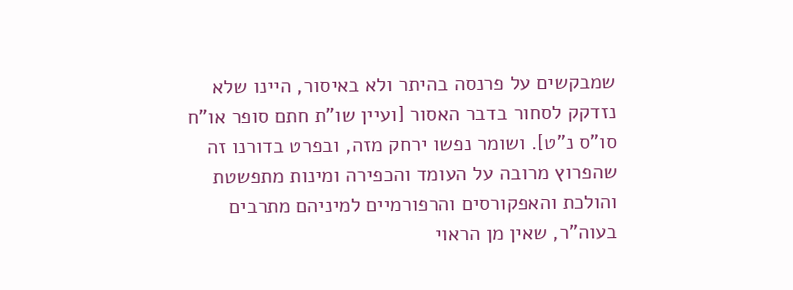שמבקשים על פרנסה בהיתר ולא באיסור, היינו שלא נזדקק לסחור בדבר האסור [ועיין שו"ת חתם סופר או"ח סו"ס נ"ט]. ושומר נפשו ירחק מזה, ובפרט בדורנו זה שהפרוץ מרובה על העומד והכפירה ומינות מתפשטת והולכת והאפקורסים והרפורמיים למיניהם מתרבים בעוה"ר, שאין מן הראוי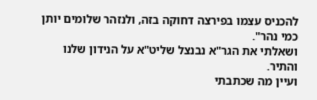להכניס עצמו בפירצה דחוקה בזה, ולנזהר שלומים יותן כמי נהר".
ושאלתי את הגר"א נבנצל שליט"א על הנידון שלנו והתיר.
ועיין מה שכתבתי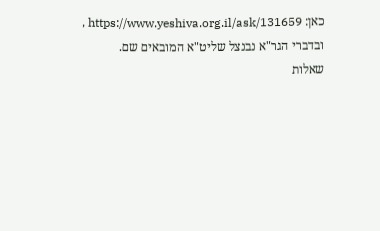כאן: https://www.yeshiva.org.il/ask/131659 , ובדברי הגר"א נבנצל שליט"א המובאים שם.
שאלות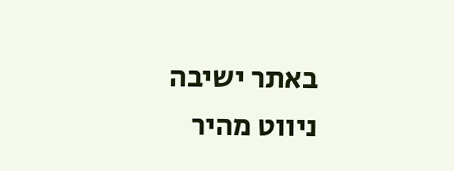באתר ישיבה
ניווט מהיר